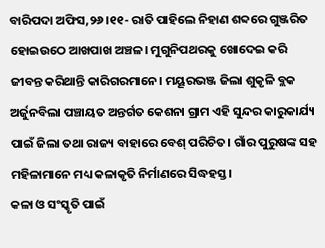ବାରିପଦା ଅଫିସ,୨୬।୧୧- ରାତି ପାହିଲେ ନିହାଣ ଶବ୍ଦରେ ଗୁଞ୍ଜରିତ ହୋଇଉଠେ ଆଖପାଖ ଅଞ୍ଚଳ। ମୁଗୁନିପଥରକୁ ଖୋଦେଇ କରି ଜୀବନ୍ତ କରିଥାନ୍ତି କାରିଗରମାନେ। ମୟୂରଭଞ୍ଜ ଜିଲା ଶୁକୃଳି ବ୍ଲକ ଅର୍ଜୁନବିଲା ପଞ୍ଚାୟତ ଅନ୍ତର୍ଗତ କେଶନା ଗ୍ରାମ ଏହି ସୁନ୍ଦର କାରୁକାର୍ଯ୍ୟ ପାଇଁ ଜିଲା ତଥା ରାଜ୍ୟ ବାହାରେ ବେଶ୍ ପରିଚିତ। ଗାଁର ପୁରୁଷଙ୍କ ସହ ମହିଳାମାନେ ମଧ୍ୟ କଳାକୃତି ନିର୍ମାଣରେ ସିଦ୍ଧହସ୍ତ।
କଳା ଓ ସଂସ୍କୃତି ପାଇଁ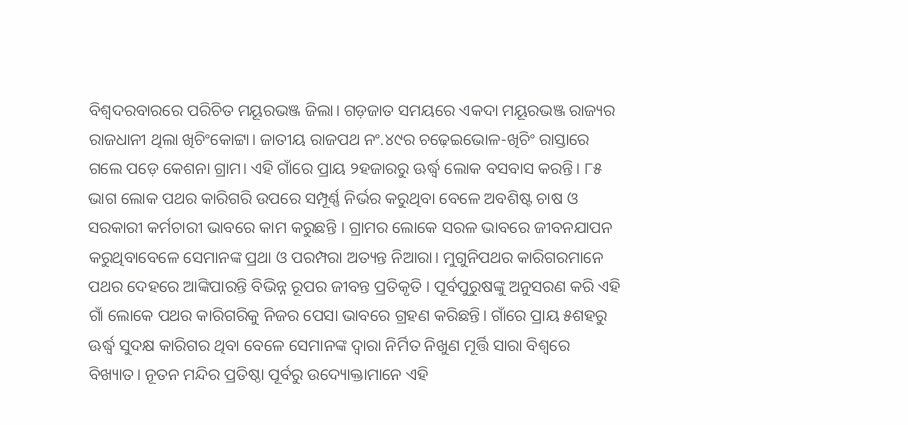ବିଶ୍ୱଦରବାରରେ ପରିଚିତ ମୟୂରଭଞ୍ଜ ଜିଲା। ଗଡ଼ଜାତ ସମୟରେ ଏକଦା ମୟୂରଭଞ୍ଜ ରାଜ୍ୟର ରାଜଧାନୀ ଥିଲା ଖିଚିଂକୋଟ୍ଟା। ଜାତୀୟ ରାଜପଥ ନଂ.୪୯ର ଚଢ଼େଇଭୋଳ-ଖିଚିଂ ରାସ୍ତାରେ ଗଲେ ପଡ଼େ କେଶନା ଗ୍ରାମ। ଏହି ଗାଁରେ ପ୍ରାୟ ୨ହଜାରରୁ ଊର୍ଦ୍ଧ୍ୱ ଲୋକ ବସବାସ କରନ୍ତି। ୮୫ ଭାଗ ଲୋକ ପଥର କାରିଗରି ଉପରେ ସମ୍ପୂର୍ଣ୍ଣ ନିର୍ଭର କରୁଥିବା ବେଳେ ଅବଶିଷ୍ଟ ଚାଷ ଓ ସରକାରୀ କର୍ମଚାରୀ ଭାବରେ କାମ କରୁଛନ୍ତି । ଗ୍ରାମର ଲୋକେ ସରଳ ଭାବରେ ଜୀବନଯାପନ କରୁଥିବାବେଳେ ସେମାନଙ୍କ ପ୍ରଥା ଓ ପରମ୍ପରା ଅତ୍ୟନ୍ତ ନିଆରା। ମୁଗୁନିପଥର କାରିଗରମାନେ ପଥର ଦେହରେ ଆଙ୍କିପାରନ୍ତି ବିଭିନ୍ନ ରୂପର ଜୀବନ୍ତ ପ୍ରତିକୃତି । ପୂର୍ବପୁରୁଷଙ୍କୁ ଅନୁସରଣ କରି ଏହି ଗାଁ ଲୋକେ ପଥର କାରିଗରିକୁ ନିଜର ପେସା ଭାବରେ ଗ୍ରହଣ କରିଛନ୍ତି। ଗାଁରେ ପ୍ରାୟ ୫ଶହରୁ ଊର୍ଦ୍ଧ୍ୱ ସୁଦକ୍ଷ କାରିଗର ଥିବା ବେଳେ ସେମାନଙ୍କ ଦ୍ୱାରା ନିର୍ମିତ ନିଖୁଣ ମୂର୍ତ୍ତି ସାରା ବିଶ୍ୱରେ ବିଖ୍ୟାତ। ନୂତନ ମନ୍ଦିର ପ୍ରତିଷ୍ଠା ପୂର୍ବରୁ ଉଦ୍ୟୋକ୍ତାମାନେ ଏହି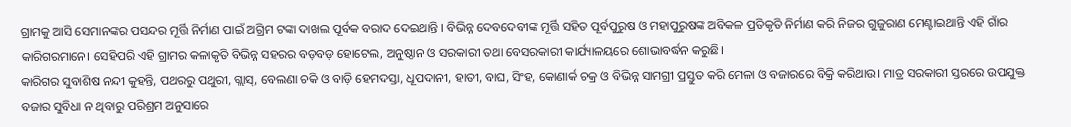ଗ୍ରାମକୁ ଆସି ସେମାନଙ୍କର ପସନ୍ଦର ମୂର୍ତ୍ତି ନିର୍ମାଣ ପାଇଁ ଅଗ୍ରିମ ଟଙ୍କା ଦାଖଲ ପୂର୍ବକ ବରାଦ ଦେଇଥାନ୍ତି । ବିଭିନ୍ନ ଦେବଦେବୀଙ୍କ ମୂର୍ତ୍ତି ସହିତ ପୂର୍ବପୁରୁଷ ଓ ମହାପୁରୁଷଙ୍କ ଅବିକଳ ପ୍ରତିକୃତି ନିର୍ମାଣ କରି ନିଜର ଗୁଜୁରାଣ ମେଣ୍ଟାଇଥାନ୍ତି ଏହି ଗାଁର କାରିଗରମାନେ। ସେହିପରି ଏହି ଗ୍ରାମର କଳାକୃତି ବିଭିନ୍ନ ସହରର ବଡ଼ବଡ଼ ହୋଟେଲ, ଅନୁଷ୍ଠାନ ଓ ସରକାରୀ ତଥା ବେସରକାରୀ କାର୍ଯ୍ୟାଳୟରେ ଶୋଭାବର୍ଦ୍ଧନ କରୁଛି।
କାରିଗର ସୁବାଶିଷ ନନ୍ଦୀ କୁହନ୍ତି, ପଥରରୁ ପଥୁରୀ, ଗ୍ଲାସ୍, ବେଲଣା ଚକି ଓ ବାଡ଼ି ହେମଦସ୍ତା, ଧୂପଦାନୀ, ହାତୀ, ବାଘ, ସିଂହ, କୋଣାର୍କ ଚକ୍ର ଓ ବିଭିନ୍ନ ସାମଗ୍ରୀ ପ୍ରସ୍ତୁତ କରି ମେଳା ଓ ବଜାରରେ ବିକ୍ରି କରିଥାଉ। ମାତ୍ର ସରକାରୀ ସ୍ତରରେ ଉପଯୁକ୍ତ ବଜାର ସୁବିଧା ନ ଥିବାରୁ ପରିଶ୍ରମ ଅନୁସାରେ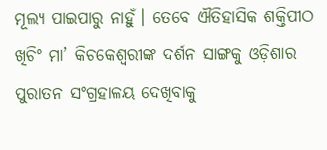ମୂଲ୍ୟ ପାଇପାରୁ ନାହୁଁ। ତେବେ ଐତିହାସିକ ଶକ୍ତିପୀଠ ଖିଚିଂ ମା’ କିଚକେଶ୍ୱରୀଙ୍କ ଦର୍ଶନ ସାଙ୍ଗକୁ ଓଡ଼ିଶାର ପୁରାତନ ସଂଗ୍ରହାଳୟ ଦେଖିବାକୁ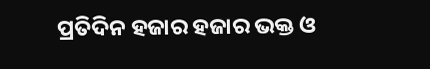ପ୍ରତିଦିନ ହଜାର ହଜାର ଭକ୍ତ ଓ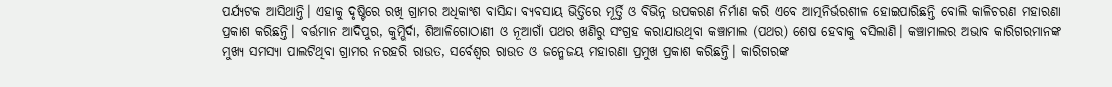ପର୍ଯ୍ୟଟକ ଆସିଥାନ୍ତି। ଏହାକୁ ଦୃଷ୍ଟିରେ ରଖି ଗ୍ରାମର ଅଧିକାଂଶ ବାସିନ୍ଦା ବ୍ୟବସାୟ ଭିତ୍ତିରେ ମୂର୍ତ୍ତି ଓ ବିଭିନ୍ନ ଉପକରଣ ନିର୍ମାଣ କରି ଏବେ ଆତ୍ମନିର୍ଭରଶୀଳ ହୋଇପାରିଛନ୍ତି ବୋଲି କାଳିଚରଣ ମହାରଣା ପ୍ରକାଶ କରିଛନ୍ତି। ବର୍ତ୍ତମାନ ଆଦିପୁର, କୁମ୍ଭିର୍ଦା, ଶିଆଳିଗୋଠାଣୀ ଓ ନୂଆଗାଁ ପଥର ଖଣିରୁ ସଂଗ୍ରହ କରାଯାଉଥିବା କଞ୍ଚାମାଲ (ପଥର) ଶେଷ ହେବାକୁ ବସିଲାଣି। କଞ୍ଚାମାଲର ଅଭାବ କାରିଗରମାନଙ୍କ ମୁଖ୍ୟ ସମସ୍ୟା ପାଲଟିଥିବା ଗ୍ରାମର ନରହରି ରାଉତ, ସର୍ବେଶ୍ୱର ରାଉତ ଓ ଜନ୍ମେଜୟ ମହାରଣା ପ୍ରମୁଖ ପ୍ରକାଶ କରିଛନ୍ତି। କାରିଗରଙ୍କ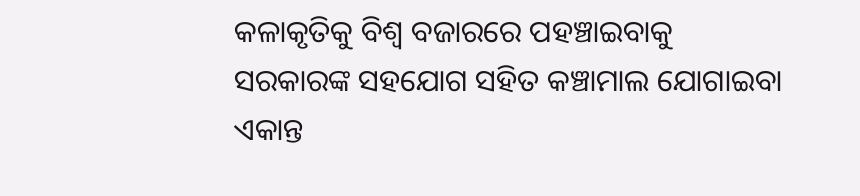କଳାକୃତିକୁ ବିଶ୍ୱ ବଜାରରେ ପହଞ୍ଚାଇବାକୁ ସରକାରଙ୍କ ସହଯୋଗ ସହିତ କଞ୍ଚାମାଲ ଯୋଗାଇବା ଏକାନ୍ତ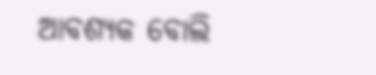ଆବଶ୍ୟକ ବୋଲି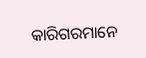କାରିଗରମାନେ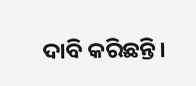ଦାବି କରିଛନ୍ତି।